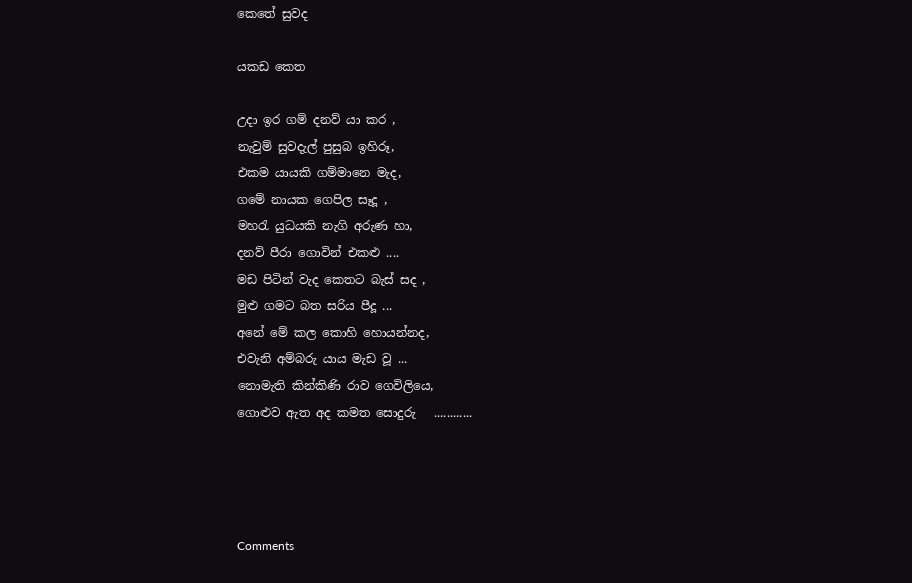කෙතේ සුවද

යකඩ කෙත

උදා ඉර ගම් දනව් යා කර ,
නැවුම් සුවදැල් පුසුබ ඉහිරූ,
එකම යායකි ගම්මානෙ මැද,
ගමේ නායක ගෙපිල සෑදූ ,
මහරැ යුධයකි නැගි අරුණ හා,
දනව් පීරා ගොවින් එකළු ....
මඩ පිටින් වැද කෙතට බැස් සද ,
මුළු ගමට බත සරිය පීදූ ...
අනේ මේ කල කොහි හොයන්නද,
එවැනි අම්බරු යාය මැඩ වූ ...
නොමැති කින්කිණි රාව ගෙවිලියෙ,
ගොළුව ඇත අද කමත සොදුරු   ............




Comments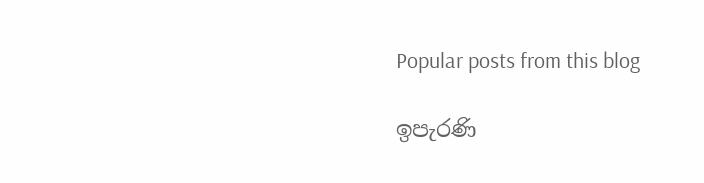Popular posts from this blog

ඉපැරණි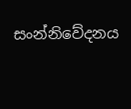සංන්නිවේදනය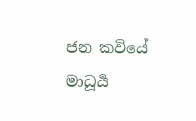ජන කවියේ මාධූර්‍ය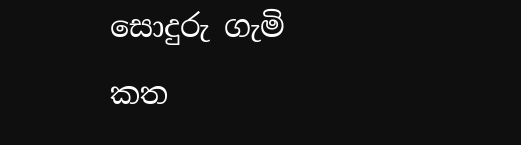සොදුරු ගැමි කත